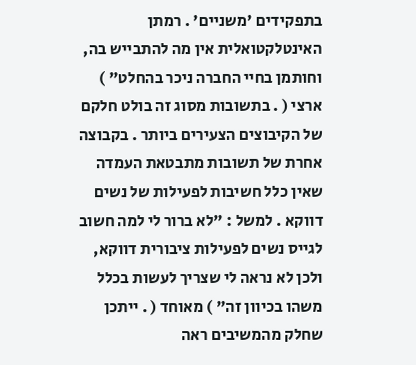בתפקידים 'משניים' . רמתן האינטלקטואלית אין מה להתבייש בה, וחותמן בחיי החברה ניכר בהחלט" ) ארצי ( . בתשובות מסוג זה בולט חלקם של הקיבוצים הצעירים ביותר . בקבוצה אחרת של תשובות מתבטאת העמדה שאין כלל חשיבות לפעילות של נשים דווקא . למשל : "לא ברור לי למה חשוב לגייס נשים לפעילות ציבורית דווקא, ולכן לא נראה לי שצריך לעשות בכלל משהו בכיוון זה" ) מאוחד ( . ייתכן שחלק מהמשיבים ראה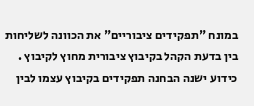במונח "תפקידים ציבוריים" את הכוונה לשליחות בין בדעת הקהל בקיבוץ ציבורית מחוץ לקיבוץ . כידוע ישנה הבחנה תפקידים בקיבוץ עצמו לבין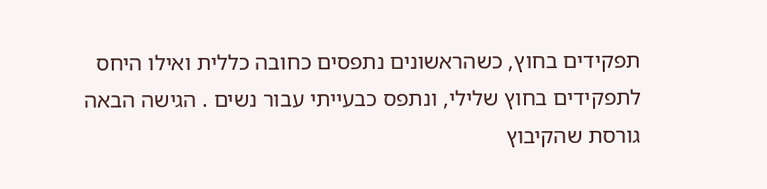תפקידים בחוץ, כשהראשונים נתפסים כחובה כללית ואילו היחס לתפקידים בחוץ שלילי, ונתפס כבעייתי עבור נשים . הגישה הבאה גורסת שהקיבוץ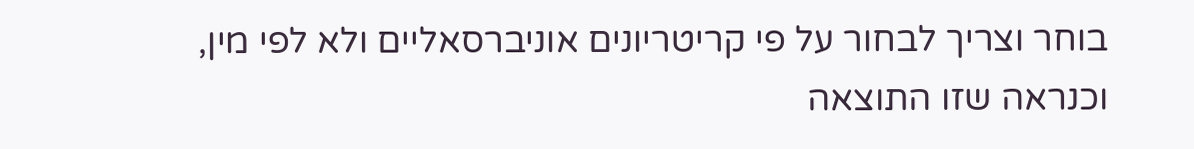בוחר וצריך לבחור על פי קריטריונים אוניברסאליים ולא לפי מין, וכנראה שזו התוצאה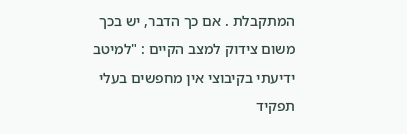המתקבלת . אם כך הדבר, יש בכך משום צידוק למצב הקיים : "למיטב ידיעתי בקיבוצי אין מחפשים בעלי תפקיד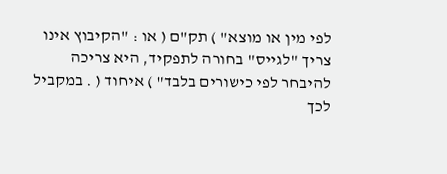לפי מין או מוצא" ) תק"ם ( או : "הקיבוץ אינו צריך "לגייס" בחורה לתפקיד, היא צריכה להיבחר לפי כישורים בלבד" ) איחוד ( . במקביל לכך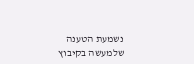נשמעת הטענה שלמעשה בקיבוץ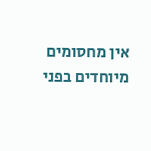אין מחסומים מיוחדים בפני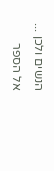הנשים ולכן ...
אל הספר